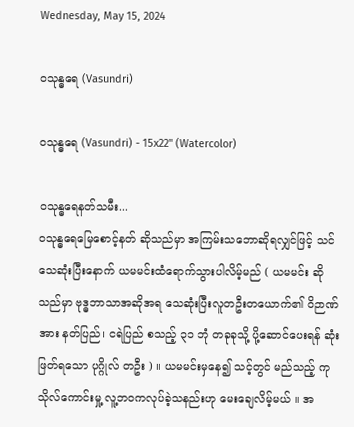Wednesday, May 15, 2024

ဝသုန္ဓရေ (Vasundri)

ဝသုန္ဓရေ (Vasundri) - 15x22" (Watercolor)

ဝသုန္ဓရေနတ်သမီး...
ဝသုန္ဓရေမြေစောင့်နတ် ဆိုသည်မှာ အကြမ်းသဘောဆိုရလျှင်ဖြင့် သင်သေဆုံးပြီးနောက် ယမမင်းထံရောက်သွားပါလိမ့်မည် ( ယမမင်း ဆိုသည်မှာ ဗုဒ္ဓဘာသာအဆိုအရ သေဆုံးပြီးလူတဦးတယောက်၏ ဝိဉာဏ်အား နတ်ပြည်၊ ငရဲပြည် စသည့် ၃၁ ဘုံ တခုခုသို့ ပို့ဆောင်ပေးရန် ဆုံးဖြတ်ရသော ပုဂ္ဂိုလ် တဦး ) ။ ယမမင်းမှနေ၍ သင့်တွင် မည်သည့် ကုသိုလ်ကောင်းမှု့ လူ့ဘဝကလုပ်ခဲ့သနည်းဟု မေးချေလိမ့်မယ် ။ အ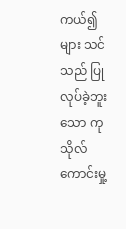ကယ်၍ များ သင်သည် ပြုလုပ်ခဲ့ဘူးသော ကုသိုလ်ကောင်းမှု့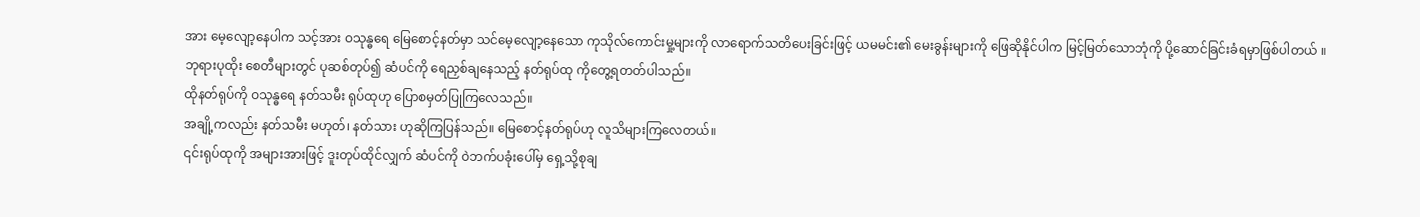အား မေ့လျော့နေပါက သင့်အား ဝသုန္ဓရေ မြေစောင့်နတ်မှာ သင်မေ့လျော့နေသော ကုသိုလ်ကောင်းမှု့များကို လာရောက်သတိပေးခြင်းဖြင့် ယမမင်း၏ မေးခွန်းများကို ဖြေဆိုနိုင်ပါက မြင့်မြတ်သောဘုံကို ပို့ဆောင်ခြင်းခံရမှာဖြစ်ပါတယ် ။
ဘုရားပုထိုး စေတီများတွင် ပုဆစ်တုပ်၍ ဆံပင်ကို ရေညှစ်ချနေသည့် နတ်ရုပ်ထု ကိုတွေ့ရတတ်ပါသည်။
ထိုနတ်ရုပ်ကို ဝသုန္ဓရေ နတ်သမီး ရုပ်ထုဟု ပြောစမှတ်ပြုကြလေသည်။
အချို့ကလည်း နတ်သမီး မဟုတ်၊ နတ်သား ဟုဆိုကြပြန်သည်။ မြေစောင့်နတ်ရုပ်ဟု လူသိများကြလေတယ်။
၎င်းရုပ်ထုကို အများအားဖြင့် ဒူးတုပ်ထိုင်လျှက် ဆံပင်ကို ဝဲဘက်ပခုံးပေါ်မှ ရှေ့သို့စုချ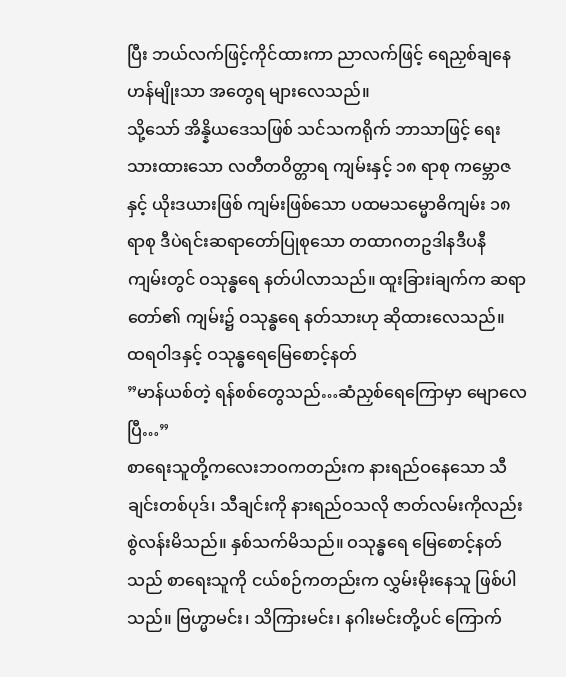ပြီး ဘယ်လက်ဖြင့်ကိုင်ထားကာ ညာလက်ဖြင့် ရေညှစ်ချနေဟန်မျိုးသာ အတွေရ များလေသည်။
သို့သော် အိန္နိယဒေသဖြစ် သင်သကရိုက် ဘာသာဖြင့် ရေးသားထားသော လတီတဝိတ္တာရ ကျမ်းနှင့် ၁၈ ရာစု ကမ္ဘောဇနှင့် ယိုးဒယားဖြစ် ကျမ်းဖြစ်သော ပထမသမ္မောဓိကျမ်း ၁၈ရာစု ဒီပဲရင်းဆရာတော်ပြုစုသော တထာဂတဥဒါနဒီပနီ ကျမ်းတွင် ဝသုန္ဓရေ နတ်ပါလာသည်။ ထူးခြားiချက်က ဆရာတော်၏ ကျမ်း၌ ဝသုန္ဓရေ နတ်သားဟု ဆိုထားလေသည်။
ထရဝါဒနှင့် ဝသုန္ဓရေမြေစောင့်နတ်
”မာန်ယစ်တဲ့ ရန်စစ်တွေသည်…ဆံညှစ်ရေကြောမှာ မျောလေပြီ…”
စာရေးသူတို့ကလေးဘဝကတည်းက နားရည်ဝနေသော သီချင်းတစ်ပုဒ်၊ သီချင်းကို နားရည်ဝသလို ဇာတ်လမ်းကိုလည်း စွဲလန်းမိသည်။ နှစ်သက်မိသည်။ ဝသုန္ဓရေ မြေစောင့်နတ်သည် စာရေးသူကို ငယ်စဉ်ကတည်းက လွှမ်းမိုးနေသူ ဖြစ်ပါသည်။ ဗြဟ္မာမင်း၊ သိကြားမင်း၊ နဂါးမင်းတို့ပင် ကြောက်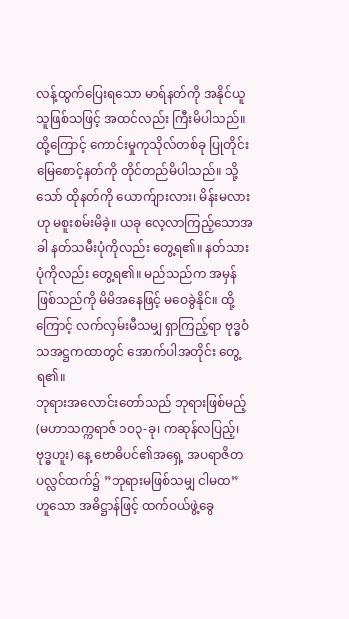လန့်ထွက်ပြေးရသော မာရ်နတ်ကို အနိုင်ယူသူဖြစ်သဖြင့် အထင်လည်း ကြီးမိပါသည်။ ထို့ကြောင့် ကောင်းမှုကုသိုလ်တစ်ခု ပြုတိုင်း မြေစောင့်နတ်ကို တိုင်တည်မိပါသည်။ သို့သော် ထိုနတ်ကို ယောက်ျားလား၊ မိန်းမလားဟု မစူးစမ်းမိခဲ့။ ယခု လေ့လာကြည့်သောအခါ နတ်သမီးပုံကိုလည်း တွေ့ရ၏။ နတ်သားပုံကိုလည်း တွေ့ရ၏။ မည်သည်က အမှန်ဖြစ်သည်ကို မိမိအနေဖြင့် မဝေခွဲနိုင်။ ထို့ကြောင့် လက်လှမ်းမီသမျှ ရှာကြည့်ရာ ဗုဒ္ဓဝံသအဋ္ဌကထာတွင် အောက်ပါအတိုင်း တွေ့ရ၏။
ဘုရားအလောင်းတော်သည် ဘုရားဖြစ်မည့် (မဟာသက္ကရာဇ် ၁ဝ၃-ခု၊ ကဆုန်လပြည့်၊ ဗုဒ္ဓဟူး) နေ့ ဗောဓိပင်၏အရှေ့ အပရာဇိတပလ္လင်ထက်၌ ”ဘုရားမဖြစ်သမျှ ငါမထ” ဟူသော အဓိဋ္ဌာန်ဖြင့် ထက်ဝယ်ဖွဲ့ခွေ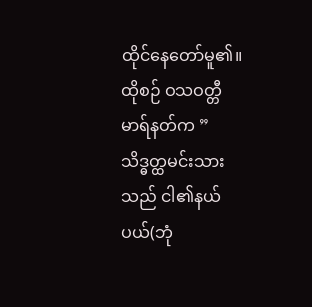ထိုင်နေတော်မူ၏။ ထိုစဉ် ဝသဝတ္တီမာရ်နတ်က ”သိဒ္ဓတ္ထမင်းသားသည် ငါ၏နယ်ပယ်(ဘုံ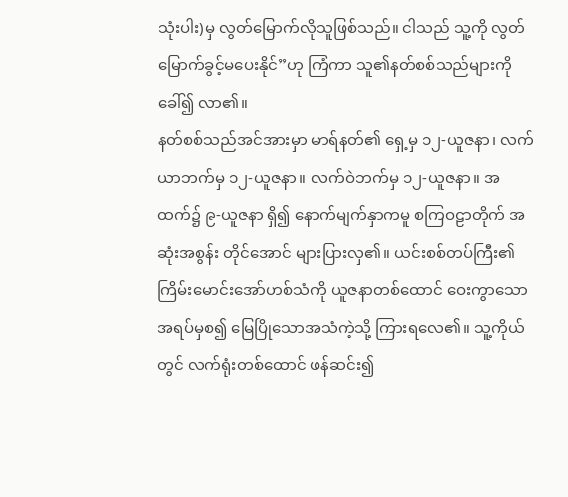သုံးပါး)မှ လွတ်မြောက်လိုသူဖြစ်သည်။ ငါသည် သူ့ကို လွတ်မြောက်ခွင့်မပေးနိုင်”ဟု ကြံကာ သူ၏နတ်စစ်သည်များကို ခေါ်၍ လာ၏။
နတ်စစ်သည်အင်အားမှာ မာရ်နတ်၏ ရှေ့မှ ၁၂-ယူဇနာ၊ လက်ယာဘက်မှ ၁၂-ယူဇနာ။ လက်ဝဲဘက်မှ ၁၂-ယူဇနာ။ အထက်၌ ၉-ယူဇနာ ရှိ၍ နောက်မျက်နှာကမူ စကြဝဠာတိုက် အဆုံးအစွန်း တိုင်အောင် များပြားလှ၏။ ယင်းစစ်တပ်ကြီး၏ ကြိမ်းမောင်းအော်ဟစ်သံကို ယူဇနာတစ်ထောင် ဝေးကွာသော အရပ်မှစ၍ မြေပြိုသောအသံကဲ့သို့ ကြားရလေ၏။ သူ့ကိုယ်တွင် လက်ရုံးတစ်ထောင် ဖန်ဆင်း၍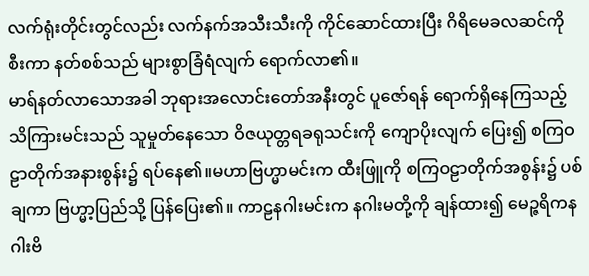လက်ရုံးတိုင်းတွင်လည်း လက်နက်အသီးသီးကို ကိုင်ဆောင်ထားပြီး ဂိရိမေခလဆင်ကို စီးကာ နတ်စစ်သည် များစွာခြံရံလျက် ရောက်လာ၏။
မာရ်နတ်လာသောအခါ ဘုရားအလောင်းတော်အနီးတွင် ပူဇော်ရန် ရောက်ရှိနေကြသည့် သိကြားမင်းသည် သူမှုတ်နေသော ဝိဇယုတ္တရခရုသင်းကို ကျောပိုးလျက် ပြေး၍ စကြဝဠာတိုက်အနားစွန်း၌ ရပ်နေ၏။မဟာဗြဟ္မာမင်းက ထီးဖြူကို စကြဝဠာတိုက်အစွန်း၌ ပစ်ချကာ ဗြဟ္မာ့ပြည်သို့ ပြန်ပြေး၏။ ကာဠနဂါးမင်းက နဂါးမတို့ကို ချန်ထား၍ မေဉ္ဇရိကနဂါးဗိ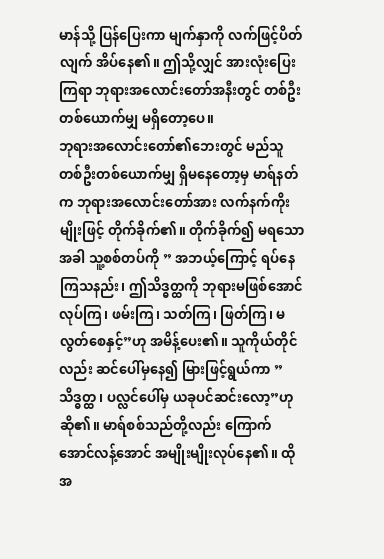မာန်သို့ ပြန်ပြေးကာ မျက်နှာကို လက်ဖြင့်ပိတ်လျက် အိပ်နေ၏။ ဤသို့လျှင် အားလုံးပြေးကြရာ ဘုရားအလောင်းတော်အနီးတွင် တစ်ဦးတစ်ယောက်မျှ မရှိတော့ပေ။
ဘုရားအလောင်းတော်၏ဘေးတွင် မည်သူတစ်ဦးတစ်ယောက်မျှ ရှိမနေတော့မှ မာရ်နတ်က ဘုရားအလောင်းတော်အား လက်နက်ကိုးမျိုးဖြင့် တိုက်ခိုက်၏။ တိုက်ခိုက်၍ မရသောအခါ သူ့စစ်တပ်ကို ” အဘယ့်ကြောင့် ရပ်နေကြသနည်း၊ ဤသိဒ္ဓတ္ထကို ဘုရားမဖြစ်အောင်လုပ်ကြ၊ ဖမ်းကြ၊ သတ်ကြ၊ ဖြတ်ကြ၊ မလွတ်စေနှင့်”ဟု အမိန့်ပေး၏။ သူကိုယ်တိုင်လည်း ဆင်ပေါ်မှနေ၍ မြားဖြင့်ရွယ်ကာ ”သိဒ္ဓတ္ထ၊ ပလ္လင်ပေါ်မှ ယခုပင်ဆင်းလော့”ဟု ဆို၏။ မာရ်စစ်သည်တို့လည်း ကြောက်အောင်လန့်အောင် အမျိုးမျိုးလုပ်နေ၏။ ထိုအ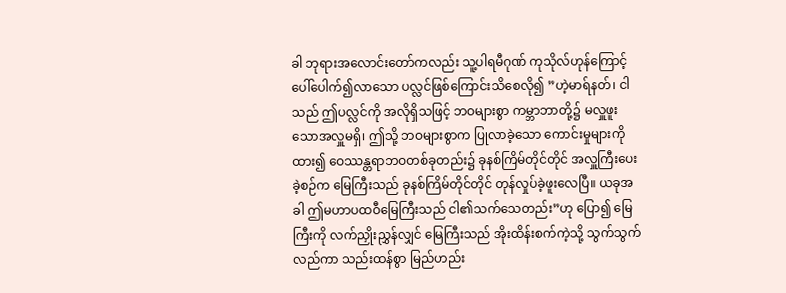ခါ ဘုရားအလောင်းတော်ကလည်း သူ့ပါရမီဂုဏ် ကုသိုလ်ဟုန်ကြောင့် ပေါ်ပေါက်၍လာသော ပလ္လင်ဖြစ်ကြောင်းသိစေလို၍ ”ဟဲ့မာရ်နတ်၊ ငါသည် ဤပလ္လင်ကို အလိုရှိသဖြင့် ဘဝများစွာ ကမ္ဘာဘာတို့၌ မလှူဖူးသောအလှူမရှိ၊ ဤသို့ ဘဝများစွာက ပြုလာခဲ့သော ကောင်းမှုများကို ထား၍ ဝေဿန္တရာဘဝတစ်ခုတည်း၌ ခုနစ်ကြိမ်တိုင်တိုင် အလှူကြီးပေးခဲ့စဉ်က မြေကြီးသည် ခုနစ်ကြိမ်တိုင်တိုင် တုန်လှုပ်ခဲ့ဖူးလေပြီ။ ယခုအခါ ဤမဟာပထဝီမြေကြီးသည် ငါ၏သက်သေတည်း”ဟု ပြော၍ မြေကြီးကို လက်ညှိုးညွှန်လျှင် မြေကြီးသည် အိုးထိန်းစက်ကဲ့သို့ သွက်သွက်လည်ကာ သည်းထန်စွာ မြည်ဟည်း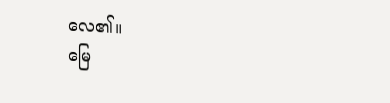လေ၏။
မြေ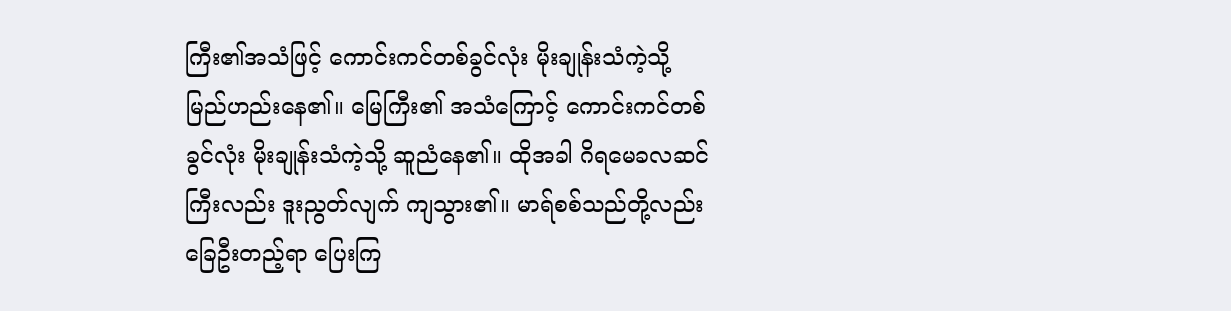ကြီး၏အသံဖြင့် ကောင်းကင်တစ်ခွင်လုံး မိုးချုန်းသံကဲ့သို့ မြည်ဟည်းနေ၏။ မြေကြီး၏ အသံကြောင့် ကောင်းကင်တစ်ခွင်လုံး မိုးချုန်းသံကဲ့သို့ ဆူညံနေ၏။ ထိုအခါ ဂိရမေခလဆင်ကြီးလည်း ဒူးညွတ်လျက် ကျသွား၏။ မာရ်စစ်သည်တို့လည်း ခြေဦးတည့်ရာ ပြေးကြ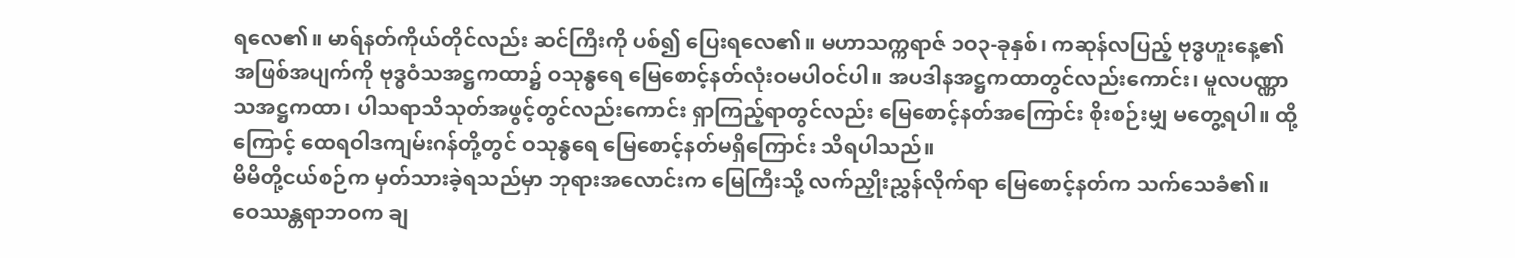ရလေ၏။ မာရ်နတ်ကိုယ်တိုင်လည်း ဆင်ကြီးကို ပစ်၍ ပြေးရလေ၏။ မဟာသက္ကရာဇ် ၁ဝ၃-ခုနှစ်၊ ကဆုန်လပြည့် ဗုဒ္ဓဟူးနေ့၏ အဖြစ်အပျက်ကို ဗုဒ္ဓဝံသအဋ္ဌကထာ၌ ဝသုန္ဓရေ မြေစောင့်နတ်လုံးဝမပါဝင်ပါ။ အပဒါနအဋ္ဌကထာတွင်လည်းကောင်း၊ မူလပဏ္ဏာသအဋ္ဌကထာ၊ ပါသရာသိသုတ်အဖွင့်တွင်လည်းကောင်း ရှာကြည့်ရာတွင်လည်း မြေစောင့်နတ်အကြောင်း စိုးစဉ်းမျှ မတွေ့ရပါ။ ထို့ကြောင့် ထေရဝါဒကျမ်းဂန်တို့တွင် ဝသုန္ဓရေ မြေစောင့်နတ်မရှိကြောင်း သိရပါသည်။
မိမိတို့ငယ်စဉ်က မှတ်သားခဲ့ရသည်မှာ ဘုရားအလောင်းက မြေကြီးသို့ လက်ညှိုးညွှန်လိုက်ရာ မြေစောင့်နတ်က သက်သေခံ၏။ ဝေဿန္တရာဘဝက ချ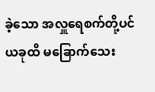ခဲ့သော အလှူရေစက်တို့ပင် ယခုထိ မခြောက်သေး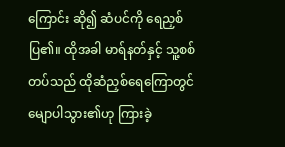ကြောင်း ဆို၍ ဆံပင်ကို ရေညှစ်ပြ၏။ ထိုအခါ မာရ်နတ်နှင့် သူ့စစ်တပ်သည် ထိုဆံညှစ်ရေကြောတွင် မျောပါသွား၏ဟု ကြားခဲ့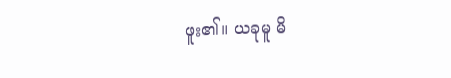ဖူး၏။ ယခုမူ မိ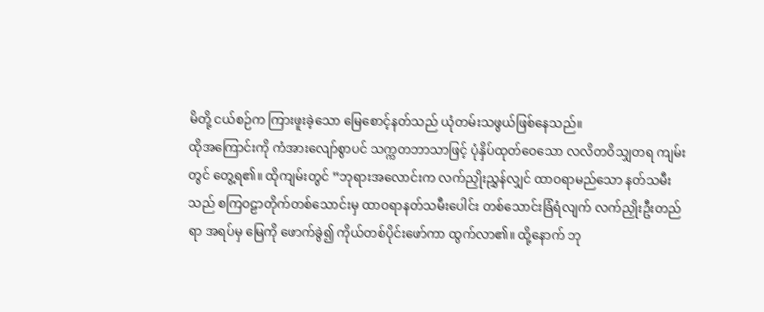မိတို့ ငယ်စဉ်က ကြားဖူးခဲ့သော မြေစောင့်နတ်သည် ယုံတမ်းသဖွယ်ဖြစ်နေသည်။
ထိုအကြောင်းကို ကံအားလျော်စွာပင် သက္ကတဘာသာဖြင့် ပုံနှိပ်ထုတ်ဝေသော လလိတဝိသျှတရ ကျမ်းတွင် တွေ့ရ၏။ ထိုကျမ်းတွင် ”ဘုရားအလောင်းက လက်ညှိုးညွှန်လျှင် ထာဝရာမည်သော နတ်သမီးသည် စကြဝဠာတိုက်တစ်သောင်းမှ ထာဝရာနတ်သမီးပေါင်း တစ်သောင်းခြံရံလျက် လက်ညှိုးဦးတည်ရာ အရပ်မှ မြေကို ဖောက်ခွဲ၍ ကိုယ်တစ်ပိုင်းဖော်ကာ ထွက်လာ၏။ ထို့နောက် ဘု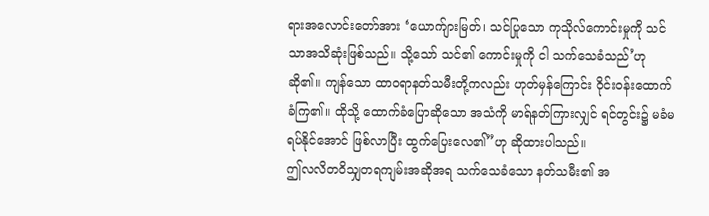ရားအလောင်းတော်အား ‘ယောက်ျားမြတ်၊ သင်ပြုသော ကုသိုလ်ကောင်းမှုကို သင်သာအသိဆုံးဖြစ်သည်။ သို့သော် သင်၏ ကောင်းမှုကို ငါ သက်သေခံသည်’ဟု ဆို၏။ ကျန်သော ထာဝရာနတ်သမီးတို့ကလည်း ဟုတ်မှန်ကြောင်း ဝိုင်းဝန်းထောက်ခံကြ၏။ ထိုသို့ ထောက်ခံပြောဆိုသော အသံကို မာရ်နတ်ကြားလျှင် ရင်တွင်း၌ မခံမရပ်နိုင်အောင် ဖြစ်လာပြီး ထွက်ပြေးလေ၏”ဟု ဆိုထားပါသည်။
ဤလလိတဝိသျှတရကျမ်းအဆိုအရ သက်သေခံသော နတ်သမီး၏ အ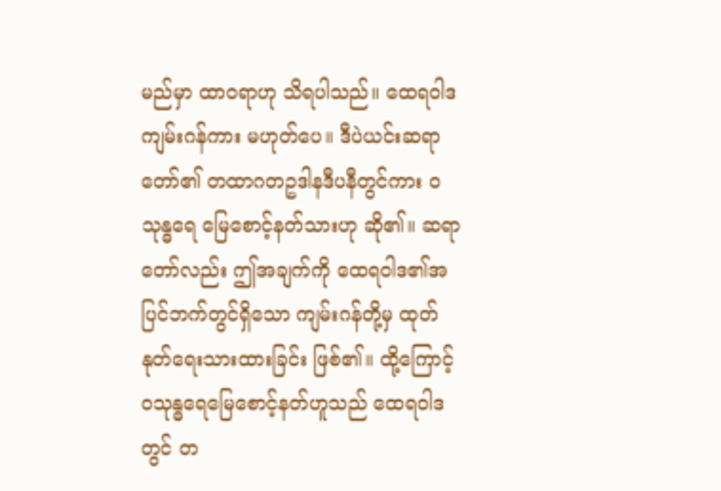မည်မှာ ထာဝရာဟု သိရပါသည်။ ထေရဝါဒကျမ်းဂန်ကား မဟုတ်ပေ။ ဒီပဲယင်းဆရာတော်၏ တထာဂတဥဒါနဒီပနီတွင်ကား ဝသုန္ဓရေ မြေစောင့်နတ်သားဟု ဆို၏။ ဆရာတော်လည်း ဤအချက်ကို ထေရဝါဒ၏အပြင်ဘက်တွင်ရှိသော ကျမ်းဂန်တို့မှ ထုတ်နုတ်ရေးသားထားခြင်း ဖြစ်၏။ ထို့ကြောင့် ဝသုန္ဓရေမြေစောင့်နတ်ဟူသည် ထေရဝါဒတွင် တ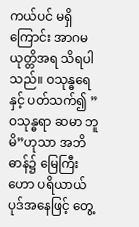ကယ်ပင် မရှိကြောင်း အာဂမယုတ္တိအရ သိရပါသည်။ ဝသုန္ဓရေနှင့် ပတ်သက်၍ ”ဝသုန္ဓရာ ဆမာ ဘူမိ”ဟုသာ အဘိဓာန်၌ မြေကြီးဟော ပရိယာယ်ပုဒ်အနေဖြင့် တွေ့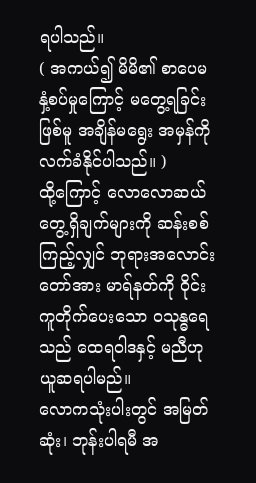ရပါသည်။
( အကယ်၍ မိမိ၏ စာပေမနှံ့စပ်မှုကြောင့် မတွေ့ရခြင်းဖြစ်မူ အချိန်မရွေး အမှန်ကို လက်ခံနိုင်ပါသည်။ )
ထို့ကြောင့် လောလောဆယ် တွေ့ရှိချက်များကို ဆန်းစစ်ကြည့်လျှင် ဘုရားအလောင်းတော်အား မာရ်နတ်ကို ဝိုင်းကူတိုက်ပေးသော ဝသုန္ဓရေသည် ထေရဝါဒနှင့် မညီဟု ယူဆရပါမည်။
လောကသုံးပါးတွင် အမြတ်ဆုံး၊ ဘုန်းပါရမီ အ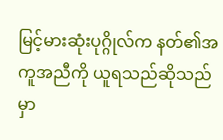မြင့်မားဆုံးပုဂ္ဂိုလ်က နတ်၏အကူအညီကို ယူရသည်ဆိုသည်မှာ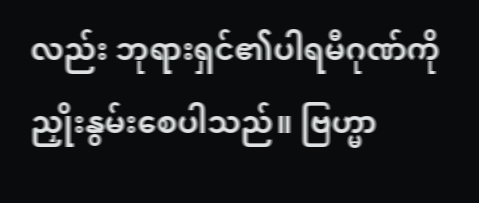လည်း ဘုရားရှင်၏ပါရမီဂုဏ်ကို ညှိုးနွမ်းစေပါသည်။ ဗြဟ္မာ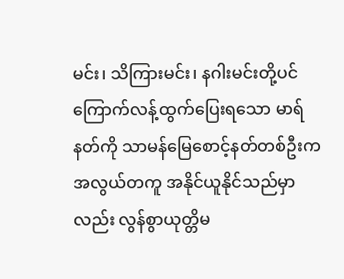မင်း၊ သိကြားမင်း၊ နဂါးမင်းတို့ပင် ကြောက်လန့်ထွက်ပြေးရသော မာရ်နတ်ကို သာမန်မြေစောင့်နတ်တစ်ဦးက အလွယ်တကူ အနိုင်ယူနိုင်သည်မှာလည်း လွန်စွာယုတ္တိမ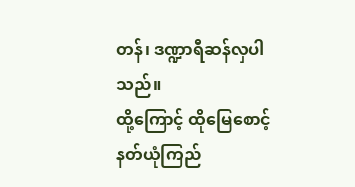တန်၊ ဒဏ္ဍာရီဆန်လှပါသည်။
ထို့ကြောင့် ထိုမြေစောင့်နတ်ယုံကြည်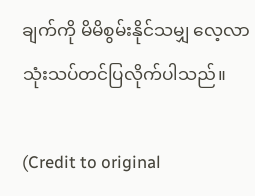ချက်ကို မိမိစွမ်းနိုင်သမျှ လေ့လာသုံးသပ်တင်ပြလိုက်ပါသည်။

(Credit to original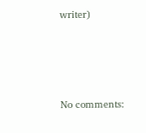writer)




No comments: